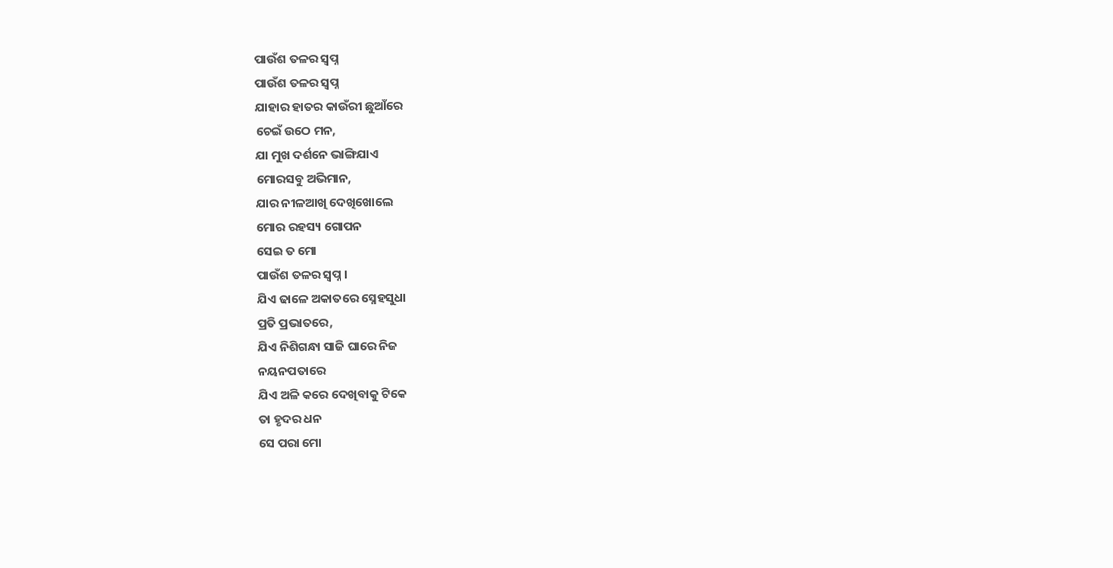ପାଉଁଶ ତଳର ସ୍ୱପ୍ନ
ପାଉଁଶ ତଳର ସ୍ୱପ୍ନ
ଯାହାର ହାତର କାଉଁରୀ ଛୁଆଁରେ
ଚେଇଁ ଉଠେ ମନ,
ଯା ମୁଖ ଦର୍ଶନେ ଭାଙ୍ଗିଯାଏ
ମୋରସବୁ ଅଭିମାନ,
ଯାର ନୀଳଆଖି ଦେଖିଖୋଲେ
ମୋର ରହସ୍ୟ ଗୋପନ
ସେଇ ତ ମୋ
ପାଉଁଶ ତଳର ସ୍ୱପ୍ନ ।
ଯିଏ ଢାଳେ ଅକାତରେ ସ୍ନେହସୁଧା
ପ୍ରତି ପ୍ରଭାତରେ,
ଯିଏ ନିଶିଗନ୍ଧା ସାଜି ଘାରେ ନିଜ
ନୟନପତାରେ
ଯିଏ ଅଳି କରେ ଦେଖିବାକୁ ଟିକେ
ତା ହୃଦର ଧନ
ସେ ପରା ମୋ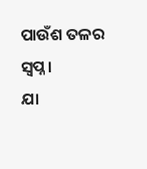ପାଉଁଶ ତଳର ସ୍ୱପ୍ନ ।
ଯା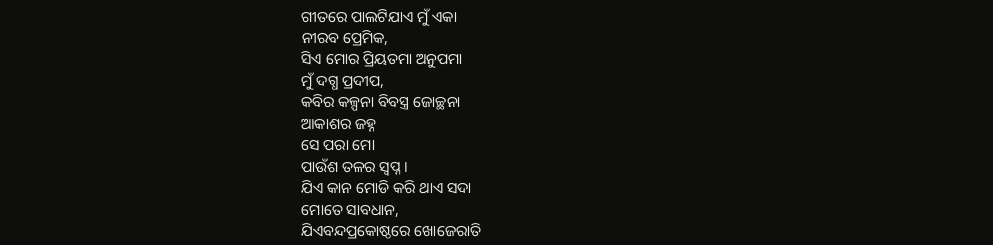ଗୀତରେ ପାଲଟିଯାଏ ମୁଁ ଏକା
ନୀରବ ପ୍ରେମିକ,
ସିଏ ମୋର ପ୍ରିୟତମା ଅନୁପମା
ମୁଁ ଦଗ୍ଧ ପ୍ରଦୀପ,
କବିର କଳ୍ପନା ବିବସ୍ତ୍ର ଜୋଚ୍ଛନା
ଆକାଶର ଜହ୍ନ
ସେ ପରା ମୋ
ପାଉଁଶ ତଳର ସ୍ୱପ୍ନ ।
ଯିଏ କାନ ମୋଡି କରି ଥାଏ ସଦା
ମୋତେ ସାବଧାନ,
ଯିଏବନ୍ଦପ୍ରକୋଷ୍ଠରେ ଖୋଜେରାତି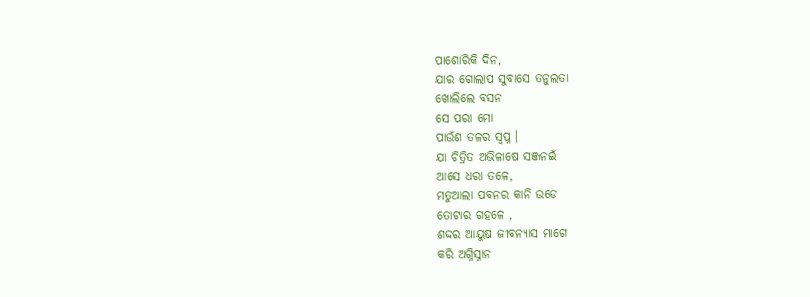ପାଶୋରିକି ଦିନ,
ଯାର ଗୋଲାପ ସୁବାସେ ତନୁଲତା
ଖୋଲିଲେ ବସନ
ସେ ପରା ମୋ
ପାଉଁଶ ତଳର ସ୍ୱପ୍ନ ।
ଯା ଚିତ୍ରିତ ଅଭିଳାଷେ ସଞ୍ଜନଇଁ
ଆସେ ଧରା ତଳେ,
ମତୁଆଲା ପବନର କାନି ଉଡେ
ତୋଟାର ଗହଳେ ,
ଶଦ୍ଦର ଆୟୁଷ ଜୀବନ୍ୟାସ ମାଗେ
କରି ଅଗ୍ନିସ୍ନାନ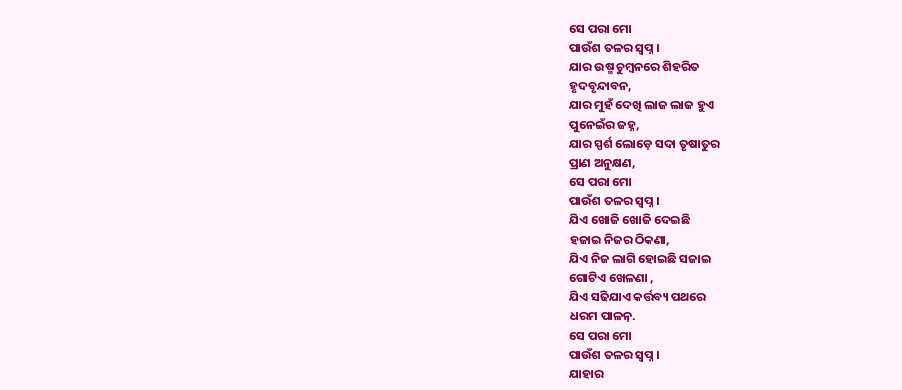ସେ ପରା ମୋ
ପାଉଁଶ ତଳର ସ୍ୱପ୍ନ ।
ଯାର ଉଷ୍ମ ଚୁମ୍ବନରେ ଶିହରିତ
ହୃଦବୃନ୍ଦାବନ,
ଯାର ମୁହଁ ଦେଖି ଲାଜ ଲାଜ ହୁଏ
ପୁନେଇଁର ଜହ୍ନ,
ଯାର ସ୍ପର୍ଶ ଲୋଡ଼େ ସଦା ତୃଷାତୁର
ପ୍ରାଣ ଅନୁକ୍ଷଣ,
ସେ ପରା ମୋ
ପାଉଁଶ ତଳର ସ୍ୱପ୍ନ ।
ଯିଏ ଖୋଜି ଖୋଜି ଦେଇଛି
ହଜାଇ ନିଜର ଠିକଣା,
ଯିଏ ନିଜ ଲାଗି ହୋଇଛି ସଜାଇ
ଗୋଟିଏ ଖେଳଣା ,
ଯିଏ ସଢିଯାଏ କର୍ତ୍ତବ୍ୟ ପଥରେ
ଧରମ ପାଳନ଼.
ସେ ପରା ମୋ
ପାଉଁଶ ତଳର ସ୍ୱପ୍ନ ।
ଯାହାର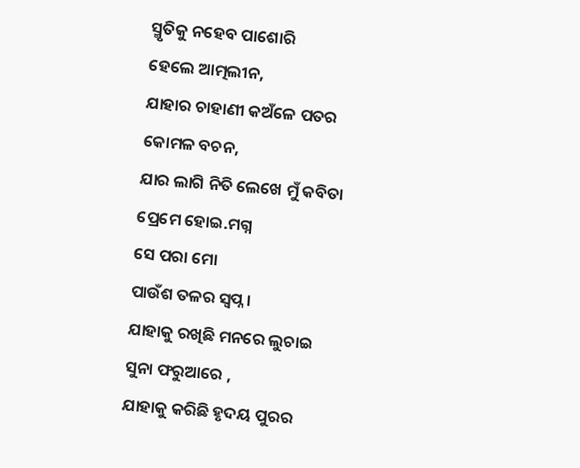ସ୍ମୃତିକୁ ନହେବ ପାଶୋରି
ହେଲେ ଆତ୍ମଲୀନ,
ଯାହାର ଚାହାଣୀ କଅଁଳେ ପତର
କୋମଳ ବଚନ,
ଯାର ଲାଗି ନିତି ଲେଖେ ମୁଁ କବିତା
ପ୍ରେମେ ହୋଇ.ମଗ୍ନ
ସେ ପରା ମୋ
ପାଉଁଶ ତଳର ସ୍ୱପ୍ନ ।
ଯାହାକୁ ରଖିଛି ମନରେ ଲୁଚାଇ
ସୁନା ଫରୁଆରେ ,
ଯାହାକୁ କରିଛି ହୃଦୟ ପୁରର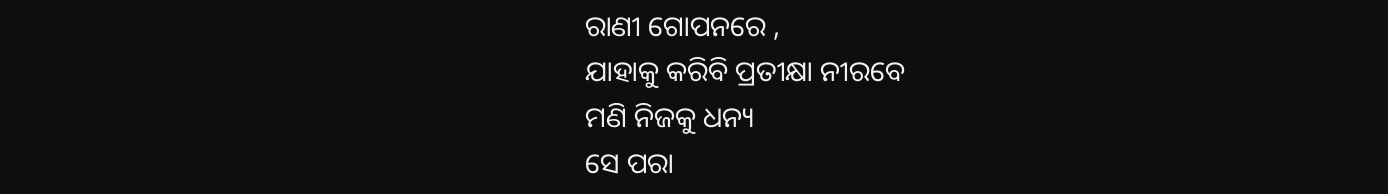ରାଣୀ ଗୋପନରେ ,
ଯାହାକୁ କରିବି ପ୍ରତୀକ୍ଷା ନୀରବେ
ମଣି ନିଜକୁ ଧନ୍ୟ
ସେ ପରା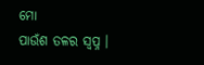ମୋ
ପାଉଁଶ ତଳର ସ୍ୱପ୍ନ ।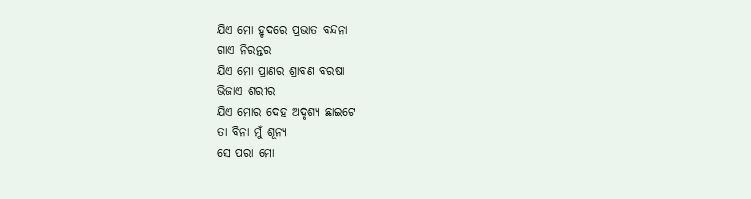ଯିଏ ମୋ ହୃଦରେ ପ୍ରଭାତ ବନ୍ଦନା
ଗାଏ ନିରନ୍ତର
ଯିଏ ମୋ ପ୍ରାଣର ଶ୍ରାବଣ ବରଷା
ଭିଜାଏ ଶରୀର
ଯିଏ ମୋର ଦେହ ଅଦୃଶ୍ୟ ଛାଇଟେ
ତା ବିନା ମୁଁ ଶୂନ୍ୟ
ସେ ପରା ମୋ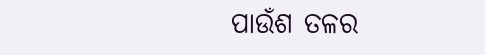ପାଉଁଶ ତଳର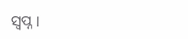ସ୍ୱପ୍ନ ।